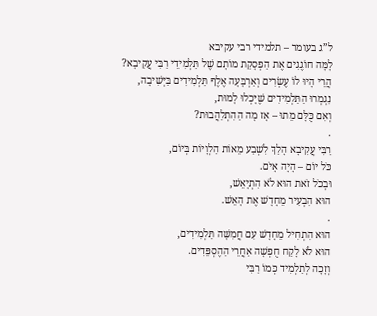ל”ג בעומר – תלמידי רבי עקיבא
לָמָּה חוֹגֶגִים אֶת הַפְסָקַת מוֹתָם שֶׁל תַּלְמִידֵי רַבִּי עֲקִיבָא?
הֲרֵי הָיוּ לוֹ עֶשְׂרִים וְאַרְבָּעָה אֶלֶף תַּלְמִידִים בַּיְּשִׁיבָה,
נִגְמְרוּ הַתַּלְמִידִים שֶׁיָּכְלוּ לָמוּת,
וְאִם כֻּלָּם מֵתוּ – אָז מָה הַהִתְלַהֲבוּת?
.
רַבִּי עֲקִיבָא הָלַךְ לִשְׁבַע מֵאוֹת הַלְוָיוֹת בְּיוֹם,
כֹּל יוֹם – הָיָה אָיֹם.
וּבְכֹל זֹאת הוּא לֹא הִתְיָאֵשׁ,
הוּא הִבְעִיר מֵחָדָשׁ אֶת הָאֵשׁ.
.
הוּא הִתְחִיל מֵחָדָשׁ עִם חֲמִשָּׁה תַּלְמִידִים,
הוּא לֹא לָקַח חֻפְשָׁה אַחֲרֵי הַהֶסְפֵּדִים.
וְזָכָה לְתַלְמִיד כְּמוֹ רַבִּי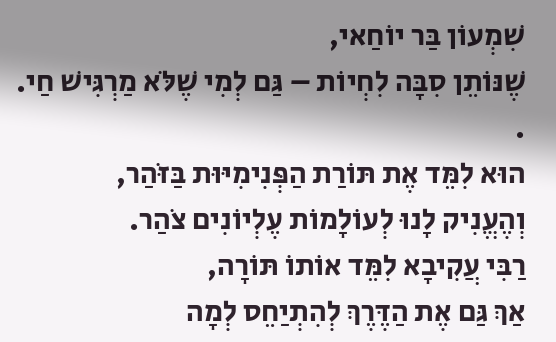שִׁמְעוֹן בַּר יוֹחַאי,
שֶׁנּוֹתֵן סִבָּה לִחְיוֹת – גַּם לְמִי שֶׁלֹּא מַרְגִּישׁ חַי.
.
הוּא לִמֵּד אֶת תּוֹרַת הַפְּנִימִיּוּת בַּזֹּהַר,
וְהֶעֱנִיק לָנוּ לְעוֹלָמוֹת עֶלְיוֹנִים צֹהַר.
רַבִּי עֲקִיבָא לִמֵּד אוֹתוֹ תּוֹרָה,
אַךְ גַּם אֶת הַדֶּרֶךְ לְהִתְיַחֵס לְמָה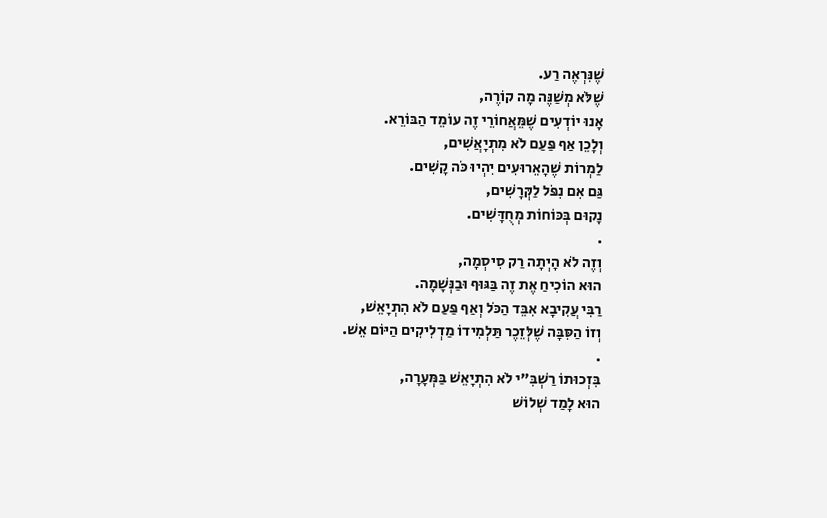שֶׁנִּרְאֶה רַע.
שֶׁלֹּא מְשַׁנֶּה מָה קוֹרֶה,
אָנוּ יוֹדְעִים שֶׁמֵּאֲחוֹרֵי זֶה עוֹמֵד הַבּוֹרֵא.
וְלָכֵן אַף פַּעַם לֹא מִתְיָאֲשִׁים,
לַמְרוֹת שֶׁהָאֵרוּעִים יִהְיוּ כֹּה קָשִׁים.
גַּם אִם נִפֹּל לַקְּרָשִׁים,
נָקוּם בְּכּוֹחוֹת מְחֻדָּשִׁים.
.
וְזֶה לֹא הָיְתָה רַק סִיסְמָה,
הוּא הוֹכִיחַ אֶת זֶה בַּגּוּף וּבַנְּשָׁמָה.
רַבִּי עֲקִיבָא אִבֵּד הַכֹּל וְאַף פַּעַם לֹא הִתְיָאֵשׁ,
וְזוֹ הַסִּבָּה שֶׁלְּזֵכֶר תַּלְמִידוֹ מַדְלִיקִים הַיּוֹם אֵשׁ.
.
בִּזְכוּתוֹ רַשְׁבִּ”י לֹא הִתְיָאֵשׁ בַּמְּעָרָה,
הוּא לָמַד שְׁלוֹשׁ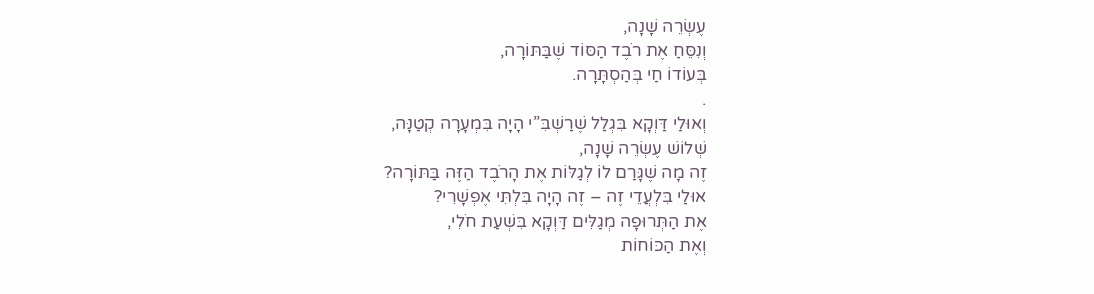עֶשְׂרֵה שָׁנָה,
וְנִסֵּחַ אֶת רֹבֶד הַסּוֹד שֶׁבַּתּוֹרָה,
בְּעוֹדוֹ חַי בְּהַסְתָּרָה.
.
וְאוּלַי דַּוְקָא בִּגְלַל שֶׁרַשְׁבִּ”י הָיָה בִּמְעָרָה קְטַנָּה,
שְׁלוֹשׁ עֶשְׂרֵה שָׁנָה,
זֶה מָה שֶׁגָּרַם לוֹ לְגַלּוֹת אֶת הָרֹבֶד הַזֶּה בַּתּוֹרָה?
אוּלַי בִּלְעֲדֵי זֶה – זֶה הָיָה בִּלְתִּי אֶפְשָׁרִי?
אֶת הַתְּרוּפָה מְגַלִּים דַּוְקָא בִּשְׁעַת חֹלִי,
וְאֶת הַכּוֹחוֹת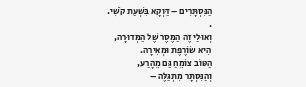הַנִּסְתָּרִים – דַּוְקָא בִּשְׁעַת קֹשִׁי.
.
וְאוּלַי זֶה הַמֶּסֶר שֶׁל הַמְּדוּרָה,
הִיא שׂוֹרֶפֶת וּמְאִירָה.
הַטּוֹב צוֹמֵחַ גַּם מֵהָרַע,
וְהַנִּסְתָּר מִתְגַּלֶּה –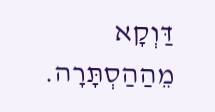דַּוְקָא מֵהַהַסְתָּרָה.